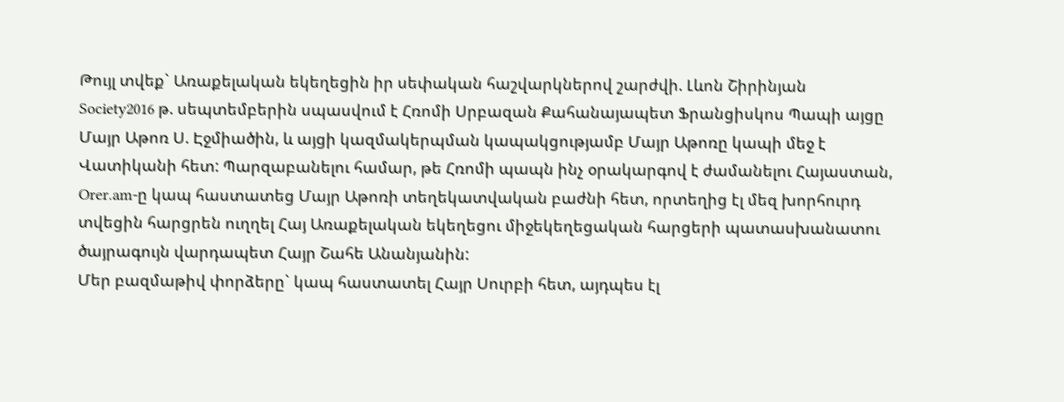Թույլ տվեք` Առաքելական եկեղեցին իր սեփական հաշվարկներով շարժվի. Լևոն Շիրինյան
Society2016 թ. սեպտեմբերին սպասվում է Հռոմի Սրբազան Քահանայապետ Ֆրանցիսկոս Պապի այցը Մայր Աթոռ Ս. Էջմիածին, և այցի կազմակերպման կապակցությամբ Մայր Աթոռը կապի մեջ է Վատիկանի հետ: Պարզաբանելու համար, թե Հռոմի պապն ինչ օրակարգով է ժամանելու Հայաստան, Orer.am-ը կապ հաստատեց Մայր Աթոռի տեղեկատվական բաժնի հետ, որտեղից էլ մեզ խորհուրդ տվեցին հարցրեն ուղղել Հայ Առաքելական եկեղեցու միջեկեղեցական հարցերի պատասխանատու ծայրագույն վարդապետ Հայր Շահե Անանյանին:
Մեր բազմաթիվ փորձերը` կապ հաստատել Հայր Սուրբի հետ, այդպես էլ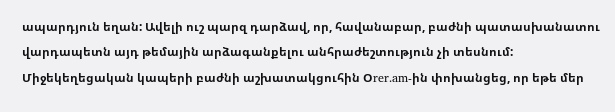ապարդյուն եղան: Ավելի ուշ պարզ դարձավ, որ, հավանաբար, բաժնի պատասխանատու վարդապետն այդ թեմային արձագանքելու անհրաժեշտություն չի տեսնում: Միջեկեղեցական կապերի բաժնի աշխատակցուհին Օrer.am-ին փոխանցեց, որ եթե մեր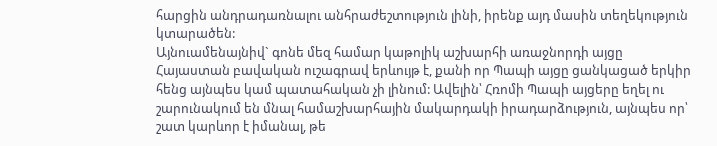հարցին անդրադառնալու անհրաժեշտություն լինի, իրենք այդ մասին տեղեկություն կտարածեն:
Այնուամենայնիվ` գոնե մեզ համար կաթոլիկ աշխարհի առաջնորդի այցը Հայաստան բավական ուշագրավ երևույթ է, քանի որ Պապի այցը ցանկացած երկիր հենց այնպես կամ պատահական չի լինում: Ավելին՝ Հռոմի Պապի այցերը եղել ու շարունակում են մնալ համաշխարհային մակարդակի իրադարձություն, այնպես որ՝ շատ կարևոր է իմանալ, թե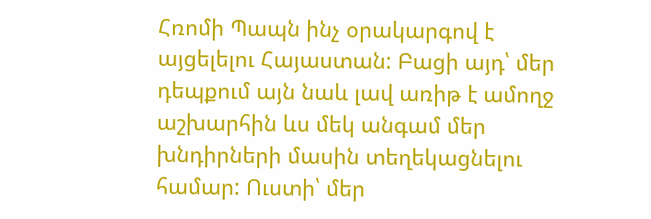Հռոմի Պապն ինչ օրակարգով է այցելելու Հայաստան: Բացի այդ՝ մեր դեպքում այն նաև լավ առիթ է ամողջ աշխարհին ևս մեկ անգամ մեր խնդիրների մասին տեղեկացնելու համար: Ուստի՝ մեր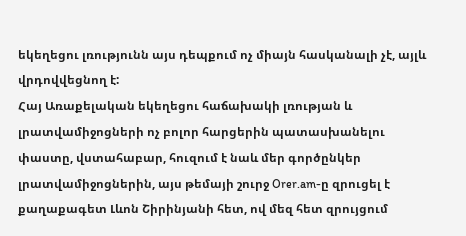եկեղեցու լռությունն այս դեպքում ոչ միայն հասկանալի չէ, այլև վրդովվեցնող է:
Հայ Առաքելական եկեղեցու հաճախակի լռության և լրատվամիջոցների ոչ բոլոր հարցերին պատասխանելու փաստը, վստահաբար, հուզում է նաև մեր գործընկեր լրատվամիջոցներին, այս թեմայի շուրջ Orer.am-ը զրուցել է քաղաքագետ Լևոն Շիրինյանի հետ, ով մեզ հետ զրույցում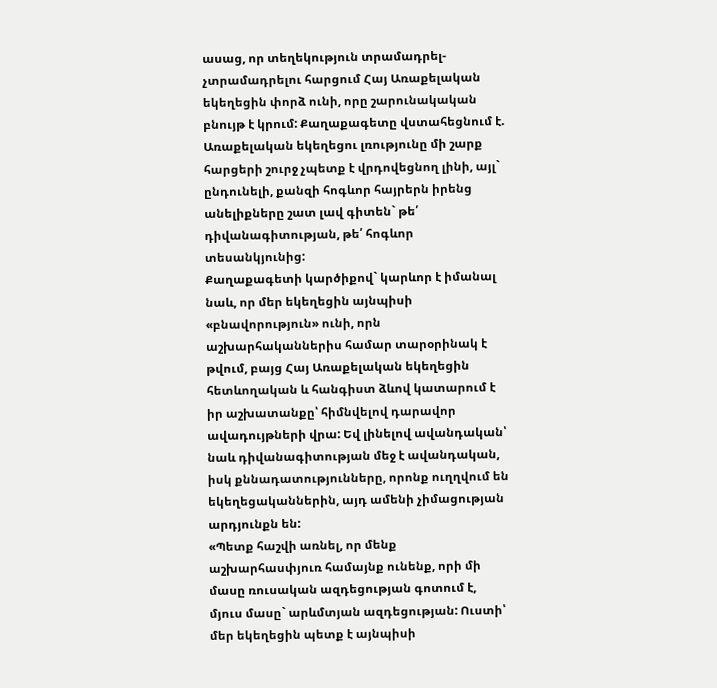ասաց, որ տեղեկություն տրամադրել-չտրամադրելու հարցում Հայ Առաքելական եկեղեցին փորձ ունի, որը շարունակական բնույթ է կրում: Քաղաքագետը վստահեցնում է. Առաքելական եկեղեցու լռությունը մի շարք հարցերի շուրջ չպետք է վրդովեցնող լինի, այլ` ընդունելի, քանզի հոգևոր հայրերն իրենց անելիքները շատ լավ գիտեն` թե՛ դիվանագիտության, թե՛ հոգևոր տեսանկյունից:
Քաղաքագետի կարծիքով` կարևոր է իմանալ նաև, որ մեր եկեղեցին այնպիսի «բնավորություն» ունի, որն աշխարհականներիս համար տարօրինակ է թվում, բայց Հայ Առաքելական եկեղեցին հետևողական և հանգիստ ձևով կատարում է իր աշխատանքը՝ հիմնվելով դարավոր ավադույթների վրա: Եվ լինելով ավանդական՝ նաև դիվանագիտության մեջ է ավանդական, իսկ քննադատությունները, որոնք ուղղվում են եկեղեցականներին, այդ ամենի չիմացության արդյունքն են:
«Պետք հաշվի առնել, որ մենք աշխարհասփյուռ համայնք ունենք, որի մի մասը ռուսական ազդեցության գոտում է, մյուս մասը` արևմտյան ազդեցության: Ուստի՝ մեր եկեղեցին պետք է այնպիսի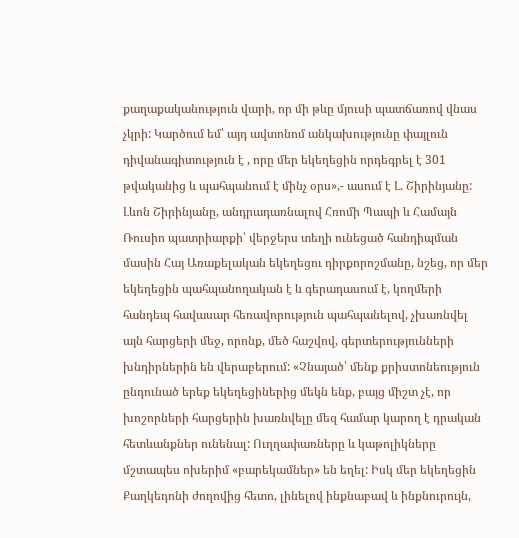քաղաքականություն վարի, որ մի թևը մյուսի պատճառով վնաս չկրի: Կարծում եմ՝ այդ ավտոնոմ անկախությունը փայլուն դիվանագիտություն է , որը մեր եկեղեցին որդեգրել է 301 թվականից և պահպանում է մինչ օրս»,- ասում է Լ. Շիրինյանը:
Լևոն Շիրինյանը, անդրադառնալով Հռոմի Պապի և Համայն Ռուսիո պատրիարքի՝ վերջերս տեղի ունեցած հանդիպման մասին Հայ Առաքելական եկեղեցու դիրքորոշմանը, նշեց, որ մեր եկեղեցին պահպանողական է և գերադասում է, կողմերի հանդեպ հավասար հեռավորություն պահպանելով, չխառնվել այն հարցերի մեջ, որոնք, մեծ հաշվով, գերտերությունների խնդիրներին են վերաբերում: «Չնայած՝ մենք քրիստոնեություն ընդունած երեք եկեղեցիներից մեկն ենք, բայց միշտ չէ, որ խոշորների հարցերին խառնվելը մեզ համար կարող է դրական հետևանքներ ունենալ: Ուղղափառները և կաթոլիկները մշտապես ոխերիմ «բարեկամներ» են եղել: Իսկ մեր եկեղեցին Քաղկեդոնի ժողովից հետո, լինելով ինքնաբավ և ինքնուրույն,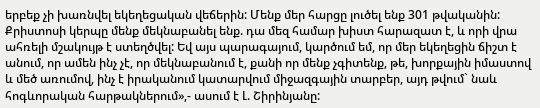երբեք չի խառնվել եկեղեցական վեճերին: Մենք մեր հարցը լուծել ենք 301 թվականին: Քրիստոսի կերպը մենք մեկնաբանել ենք. դա մեզ համար խիստ հարազատ է, և որի վրա ահռելի մշակույթ է ստեղծվել: Եվ այս պարագայում, կարծում եմ, որ մեր եկեղեցին ճիշտ է անում, որ ամեն ինչ չէ, որ մեկնաբանում է, քանի որ մենք չգիտենք, թե, խորքային իմաստով և մեծ առումով, ինչ է իրականում կատարվում միջազգային տարբեր, այդ թվում` նաև հոգևորական հարթակներում»,- ասում է Լ. Շիրինյանը: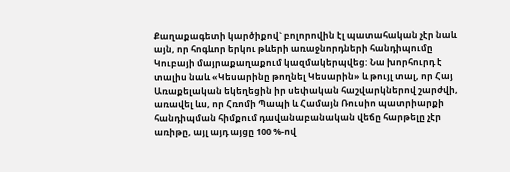Քաղաքագետի կարծիքով` բոլորովին էլ պատահական չէր նաև այն, որ հոգևոր երկու թևերի առաջնորդների հանդիպումը Կուբայի մայրաքաղաքում կազմակերպվեց: Նա խորհուրդ է տալիս նաև «Կեսարինը թողնել Կեսարին» և թույլ տալ, որ Հայ Առաքելական եկեղեցին իր սեփական հաշվարկներով շարժվի, առավել ևս, որ Հռոմի Պապի և Համայն Ռուսիո պատրիարքի հանդիպման հիմքում դավանաբանական վեճը հարթելը չէր առիթը, այլ այդ այցը 100 %-ով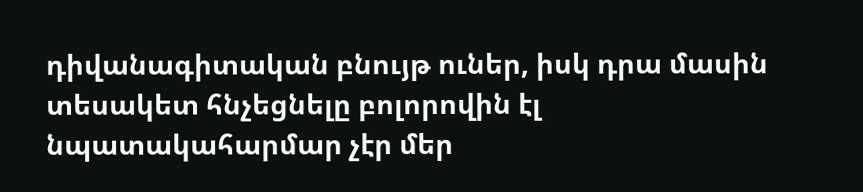դիվանագիտական բնույթ ուներ, իսկ դրա մասին տեսակետ հնչեցնելը բոլորովին էլ նպատակահարմար չէր մեր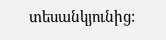տեսանկյունից: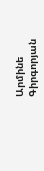Արմինե Գիրգորյան